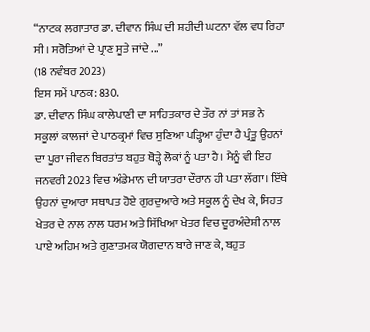“ਨਾਟਕ ਲਗਾਤਾਰ ਡਾ. ਦੀਵਾਨ ਸਿੰਘ ਦੀ ਸ਼ਹੀਦੀ ਘਟਨਾ ਵੱਲ ਵਧ ਰਿਹਾ ਸੀ। ਸਰੋਤਿਆਂ ਦੇ ਪ੍ਰਾਣ ਸੂਤੇ ਜਾਂਦੇ ...”
(18 ਨਵੰਬਰ 2023)
ਇਸ ਸਮੇਂ ਪਾਠਕ: 830.
ਡਾ. ਦੀਵਾਨ ਸਿੰਘ ਕਾਲੇਪਾਣੀ ਦਾ ਸਾਹਿਤਕਾਰ ਦੇ ਤੌਰ ਨਾਂ ਤਾਂ ਸਭ ਨੇ ਸਕੂਲਾਂ ਕਾਲਜਾਂ ਦੇ ਪਾਠਕ੍ਰਮਾਂ ਵਿਚ ਸੁਣਿਆ ਪੜ੍ਹਿਆ ਹੁੰਦਾ ਹੈ ਪ੍ਰੰਤੂ ਉਹਨਾਂ ਦਾ ਪੂਰਾ ਜੀਵਨ ਬਿਰਤਾਂਤ ਬਹੁਤ ਥੋੜ੍ਹੇ ਲੋਕਾਂ ਨੂੰ ਪਤਾ ਹੈ। ਮੈਨੂੰ ਵੀ ਇਹ ਜਨਵਰੀ 2023 ਵਿਚ ਅੰਡੇਮਾਨ ਦੀ ਯਾਤਰਾ ਦੌਰਾਨ ਹੀ ਪਤਾ ਲੱਗਾ। ਇੱਥੇ ਉਹਨਾਂ ਦੁਆਰਾ ਸਥਾਪਤ ਹੋਏ ਗੁਰਦੁਆਰੇ ਅਤੇ ਸਕੂਲ ਨੂੰ ਦੇਖ ਕੇ, ਸਿਹਤ ਖੇਤਰ ਦੇ ਨਾਲ ਨਾਲ ਧਰਮ ਅਤੇ ਸਿੱਖਿਆ ਖੇਤਰ ਵਿਚ ਦੂਰਅੰਦੇਸ਼ੀ ਨਾਲ ਪਾਏ ਅਹਿਮ ਅਤੇ ਗੁਣਾਤਮਕ ਯੋਗਦਾਨ ਬਾਰੇ ਜਾਣ ਕੇ, ਬਹੁਤ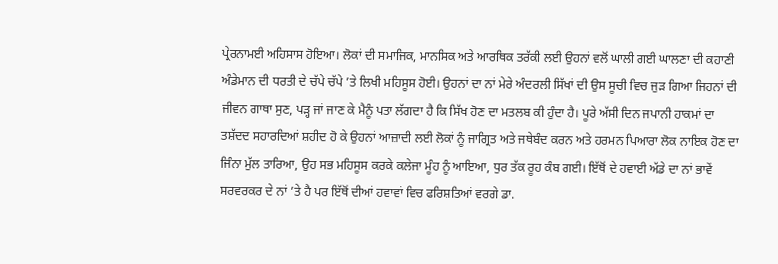ਪ੍ਰੇਰਨਾਮਈ ਅਹਿਸਾਸ ਹੋਇਆ। ਲੋਕਾਂ ਦੀ ਸਮਾਜਿਕ, ਮਾਨਸਿਕ ਅਤੇ ਆਰਥਿਕ ਤਰੱਕੀ ਲਈ ਉਹਨਾਂ ਵਲੋਂ ਘਾਲੀ ਗਈ ਘਾਲਣਾ ਦੀ ਕਹਾਣੀ ਅੰਡੇਮਾਨ ਦੀ ਧਰਤੀ ਦੇ ਚੱਪੇ ਚੱਪੇ ’ਤੇ ਲਿਖੀ ਮਹਿਸੂਸ ਹੋਈ। ਉਹਨਾਂ ਦਾ ਨਾਂ ਮੇਰੇ ਅੰਦਰਲੀ ਸਿੱਖਾਂ ਦੀ ਉਸ ਸੂਚੀ ਵਿਚ ਜੁੜ ਗਿਆ ਜਿਹਨਾਂ ਦੀ ਜੀਵਨ ਗਾਥਾ ਸੁਣ, ਪੜ੍ਹ ਜਾਂ ਜਾਣ ਕੇ ਮੈਨੂੰ ਪਤਾ ਲੱਗਦਾ ਹੈ ਕਿ ਸਿੱਖ ਹੋਣ ਦਾ ਮਤਲਬ ਕੀ ਹੁੰਦਾ ਹੈ। ਪੂਰੇ ਅੱਸੀ ਦਿਨ ਜਪਾਨੀ ਹਾਕਮਾਂ ਦਾ ਤਸ਼ੱਦਦ ਸਹਾਰਦਿਆਂ ਸ਼ਹੀਦ ਹੋ ਕੇ ਉਹਨਾਂ ਆਜ਼ਾਦੀ ਲਈ ਲੋਕਾਂ ਨੂੰ ਜਾਗ੍ਰਿਤ ਅਤੇ ਜਥੇਬੰਦ ਕਰਨ ਅਤੇ ਹਰਮਨ ਪਿਆਰਾ ਲੋਕ ਨਾਇਕ ਹੋਣ ਦਾ ਜਿੰਨਾ ਮੁੱਲ ਤਾਰਿਆ, ਉਹ ਸਭ ਮਹਿਸੂਸ ਕਰਕੇ ਕਲੇਜਾ ਮੂੰਹ ਨੂੰ ਆਇਆ, ਧੁਰ ਤੱਕ ਰੂਹ ਕੰਬ ਗਈ। ਇੱਥੋਂ ਦੇ ਹਵਾਈ ਅੱਡੇ ਦਾ ਨਾਂ ਭਾਵੇਂ ਸਰਵਰਕਰ ਦੇ ਨਾਂ ’ਤੇ ਹੈ ਪਰ ਇੱਥੋਂ ਦੀਆਂ ਹਵਾਵਾਂ ਵਿਚ ਫਰਿਸ਼ਤਿਆਂ ਵਰਗੇ ਡਾ.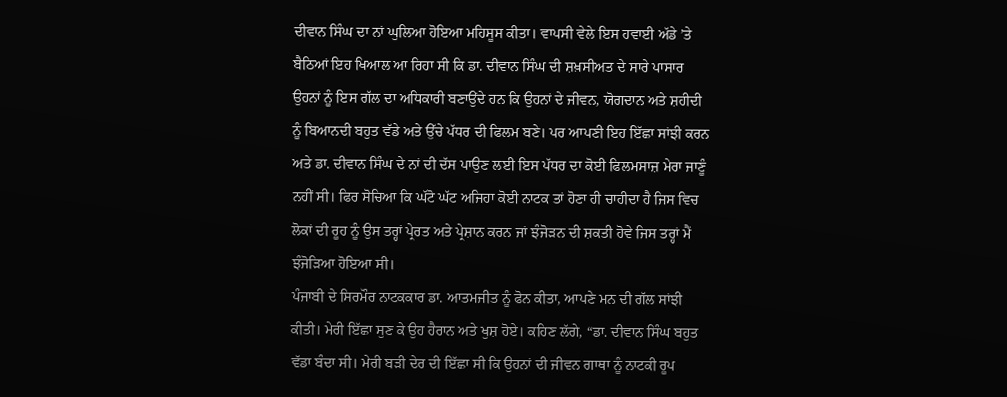ਦੀਵਾਨ ਸਿੰਘ ਦਾ ਨਾਂ ਘੁਲਿਆ ਹੋਇਆ ਮਹਿਸੂਸ ਕੀਤਾ। ਵਾਪਸੀ ਵੇਲੇ ਇਸ ਹਵਾਈ ਅੱਡੇ ’ਤੇ ਬੈਠਿਆਂ ਇਹ ਖਿਆਲ ਆ ਰਿਹਾ ਸੀ ਕਿ ਡਾ. ਦੀਵਾਨ ਸਿੰਘ ਦੀ ਸ਼ਖ਼ਸੀਅਤ ਦੇ ਸਾਰੇ ਪਾਸਾਰ ਉਹਨਾਂ ਨੂੰ ਇਸ ਗੱਲ ਦਾ ਅਧਿਕਾਰੀ ਬਣਾਉਂਦੇ ਹਨ ਕਿ ਉਹਨਾਂ ਦੇ ਜੀਵਨ, ਯੋਗਦਾਨ ਅਤੇ ਸ਼ਹੀਦੀ ਨੂੰ ਬਿਆਨਦੀ ਬਹੁਤ ਵੱਡੇ ਅਤੇ ਉੱਚੇ ਪੱਧਰ ਦੀ ਫਿਲਮ ਬਣੇ। ਪਰ ਆਪਣੀ ਇਹ ਇੱਛਾ ਸਾਂਝੀ ਕਰਨ ਅਤੇ ਡਾ. ਦੀਵਾਨ ਸਿੰਘ ਦੇ ਨਾਂ ਦੀ ਦੱਸ ਪਾਉਣ ਲਈ ਇਸ ਪੱਧਰ ਦਾ ਕੋਈ ਫਿਲਮਸਾਜ਼ ਮੇਰਾ ਜਾਣੂੰ ਨਹੀਂ ਸੀ। ਫਿਰ ਸੋਚਿਆ ਕਿ ਘੱਟੋ ਘੱਟ ਅਜਿਹਾ ਕੋਈ ਨਾਟਕ ਤਾਂ ਹੋਣਾ ਹੀ ਚਾਹੀਦਾ ਹੈ ਜਿਸ ਵਿਚ ਲੋਕਾਂ ਦੀ ਰੂਹ ਨੂੰ ਉਸ ਤਰ੍ਹਾਂ ਪ੍ਰੇਰਤ ਅਤੇ ਪ੍ਰੇਸ਼ਾਨ ਕਰਨ ਜਾਂ ਝੰਜੋੜਨ ਦੀ ਸ਼ਕਤੀ ਹੋਵੇ ਜਿਸ ਤਰ੍ਹਾਂ ਮੈਂ ਝੰਜੋੜਿਆ ਹੋਇਆ ਸੀ।
ਪੰਜਾਬੀ ਦੇ ਸਿਰਮੌਰ ਨਾਟਕਕਾਰ ਡਾ. ਆਤਮਜੀਤ ਨੂੰ ਫੋਨ ਕੀਤਾ, ਆਪਣੇ ਮਨ ਦੀ ਗੱਲ ਸਾਂਝੀ ਕੀਤੀ। ਮੇਰੀ ਇੱਛਾ ਸੁਣ ਕੇ ਉਹ ਹੈਰਾਨ ਅਤੇ ਖੁਸ਼ ਹੋਏ। ਕਹਿਣ ਲੱਗੇ, “ਡਾ. ਦੀਵਾਨ ਸਿੰਘ ਬਹੁਤ ਵੱਡਾ ਬੰਦਾ ਸੀ। ਮੇਰੀ ਬੜੀ ਦੇਰ ਦੀ ਇੱਛਾ ਸੀ ਕਿ ਉਹਨਾਂ ਦੀ ਜੀਵਨ ਗਾਥਾ ਨੂੰ ਨਾਟਕੀ ਰੂਪ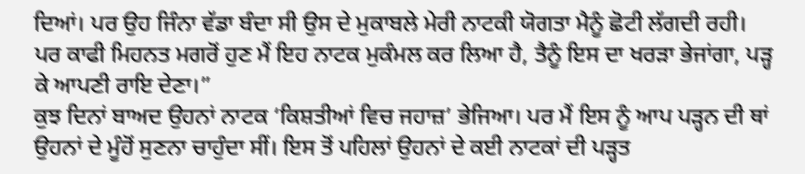ਦਿਆਂ। ਪਰ ਉਹ ਜਿੰਨਾ ਵੱਡਾ ਬੰਦਾ ਸੀ ਉਸ ਦੇ ਮੁਕਾਬਲੇ ਮੇਰੀ ਨਾਟਕੀ ਯੋਗਤਾ ਮੈਨੂੰ ਛੋਟੀ ਲੱਗਦੀ ਰਹੀ। ਪਰ ਕਾਫੀ ਮਿਹਨਤ ਮਗਰੋਂ ਹੁਣ ਮੈਂ ਇਹ ਨਾਟਕ ਮੁਕੰਮਲ ਕਰ ਲਿਆ ਹੈ, ਤੈਨੂੰ ਇਸ ਦਾ ਖਰੜਾ ਭੇਜਾਂਗਾ, ਪੜ੍ਹ ਕੇ ਆਪਣੀ ਰਾਇ ਦੇਣਾ।”
ਕੁਝ ਦਿਨਾਂ ਬਾਅਦ ਉਹਨਾਂ ਨਾਟਕ ‘ਕਿਸ਼ਤੀਆਂ ਵਿਚ ਜਹਾਜ਼’ ਭੇਜਿਆ। ਪਰ ਮੈਂ ਇਸ ਨੂੰ ਆਪ ਪੜ੍ਹਨ ਦੀ ਥਾਂ ਉਹਨਾਂ ਦੇ ਮੂੰਹੋਂ ਸੁਣਨਾ ਚਾਹੁੰਦਾ ਸੀਂ। ਇਸ ਤੋਂ ਪਹਿਲਾਂ ਉਹਨਾਂ ਦੇ ਕਈ ਨਾਟਕਾਂ ਦੀ ਪੜ੍ਹਤ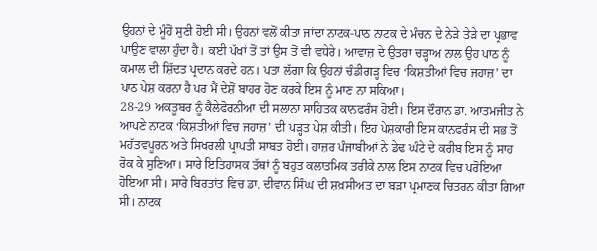ਉਹਨਾਂ ਦੇ ਮੂੰਹੋਂ ਸੁਣੀ ਹੋਈ ਸੀ। ਉਹਨਾਂ ਵਲੋਂ ਕੀਤਾ ਜਾਂਦਾ ਨਾਟਕ-ਪਾਠ ਨਾਟਕ ਦੇ ਮੰਚਨ ਦੇ ਨੇੜੇ ਤੇੜੇ ਦਾ ਪ੍ਰਭਾਵ ਪਾਉਣ ਵਾਲਾ ਹੁੰਦਾ ਹੈ। ਕਈ ਪੱਖਾਂ ਤੋਂ ਤਾਂ ਉਸ ਤੋਂ ਵੀ ਵਧੇਰੇ। ਆਵਾਜ਼ ਦੇ ਉਤਰਾ ਚੜ੍ਹਾਅ ਨਾਲ ਉਹ ਪਾਠ ਨੂੰ ਕਮਾਲ ਦੀ ਸ਼ਿੱਦਤ ਪ੍ਰਦਾਨ ਕਰਦੇ ਹਨ। ਪਤਾ ਲੱਗਾ ਕਿ ਉਹਨਾਂ ਚੰਡੀਗੜ੍ਹ ਵਿਚ ‘ਕਿਸ਼ਤੀਆਂ ਵਿਚ ਜਹਾਜ਼’ ਦਾ ਪਾਠ ਪੇਸ਼ ਕਰਨਾ ਹੈ ਪਰ ਮੈਂ ਦੇਸ਼ੋਂ ਬਾਹਰ ਹੋਣ ਕਰਕੇ ਇਸ ਨੂੰ ਮਾਣ ਨਾ ਸਕਿਆ।
28-29 ਅਕਤੂਬਰ ਨੂੰ ਕੈਲੇਫੋਰਨੀਆ ਦੀ ਸਲਾਨਾ ਸਾਹਿਤਕ ਕਾਨਫਰੰਸ ਹੋਈ। ਇਸ ਦੌਰਾਨ ਡਾ. ਆਤਮਜੀਤ ਨੇ ਆਪਣੇ ਨਾਟਕ ‘ਕਿਸ਼ਤੀਆਂ ਵਿਚ ਜਹਾਜ਼’ ਦੀ ਪੜ੍ਹਤ ਪੇਸ਼ ਕੀਤੀ। ਇਹ ਪੇਸ਼ਕਾਰੀ ਇਸ ਕਾਨਫਰੰਸ ਦੀ ਸਭ ਤੋਂ ਮਹੱਤਵਪੂਰਨ ਅਤੇ ਸਿਖਰਲੀ ਪ੍ਰਾਪਤੀ ਸਾਬਤ ਹੋਈ। ਹਾਜ਼ਰ ਪੰਜਾਬੀਆਂ ਨੇ ਡੇਢ ਘੰਟੇ ਦੇ ਕਰੀਬ ਇਸ ਨੂੰ ਸਾਹ ਰੋਕ ਕੇ ਸੁਣਿਆ। ਸਾਰੇ ਇਤਿਹਾਸਕ ਤੱਥਾਂ ਨੂੰ ਬਹੁਤ ਕਲਾਤਮਿਕ ਤਰੀਕੇ ਨਾਲ ਇਸ ਨਾਟਕ ਵਿਚ ਪਰੋਇਆ ਹੋਇਆ ਸੀ। ਸਾਰੇ ਬਿਰਤਾਂਤ ਵਿਚ ਡਾ. ਦੀਵਾਨ ਸਿੰਘ ਦੀ ਸ਼ਖ਼ਸੀਅਤ ਦਾ ਬੜਾ ਪ੍ਰਮਾਣਕ ਚਿਤਰਨ ਕੀਤਾ ਗਿਆ ਸੀ। ਨਾਟਕ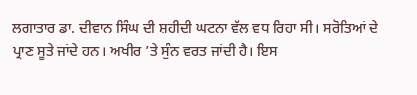ਲਗਾਤਾਰ ਡਾ. ਦੀਵਾਨ ਸਿੰਘ ਦੀ ਸ਼ਹੀਦੀ ਘਟਨਾ ਵੱਲ ਵਧ ਰਿਹਾ ਸੀ। ਸਰੋਤਿਆਂ ਦੇ ਪ੍ਰਾਣ ਸੂਤੇ ਜਾਂਦੇ ਹਨ। ਅਖੀਰ ’ਤੇ ਸੁੰਨ ਵਰਤ ਜਾਂਦੀ ਹੈ। ਇਸ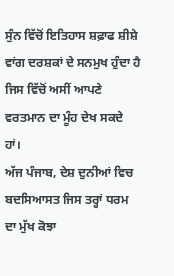ਸੁੰਨ ਵਿੱਚੋਂ ਇਤਿਹਾਸ ਸ਼ਫ਼ਾਫ ਸ਼ੀਸ਼ੇ ਵਾਂਗ ਦਰਸ਼ਕਾਂ ਦੇ ਸਨਮੁਖ ਹੁੰਦਾ ਹੈ ਜਿਸ ਵਿੱਚੋਂ ਅਸੀਂ ਆਪਣੇ ਵਰਤਮਾਨ ਦਾ ਮੂੰਹ ਦੇਖ ਸਕਦੇ ਹਾਂ।
ਅੱਜ ਪੰਜਾਬ, ਦੇਸ਼ ਦੁਨੀਆਂ ਵਿਚ ਬਦਸਿਆਸਤ ਜਿਸ ਤਰ੍ਹਾਂ ਧਰਮ ਦਾ ਮੁੱਖ ਕੋਝਾ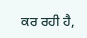ਕਰ ਰਹੀ ਹੈ,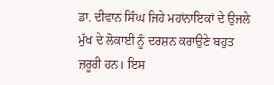ਡਾ. ਦੀਵਾਨ ਸਿੰਘ ਜਿਹੇ ਮਹਾਂਨਾਇਕਾਂ ਦੇ ਉਜਲੇ ਮੁੱਖ ਦੇ ਲੋਕਾਈ ਨੂੰ ਦਰਸ਼ਨ ਕਰਾਉਣੇ ਬਹੁਤ ਜ਼ਰੂਰੀ ਹਨ। ਇਸ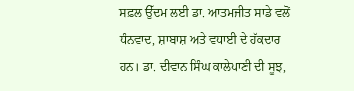ਸਫ਼ਲ ਉੱਦਮ ਲਈ ਡਾ. ਆਤਮਜੀਤ ਸਾਡੇ ਵਲੋਂ ਧੰਨਵਾਦ, ਸ਼ਾਬਾਸ਼ ਅਤੇ ਵਧਾਈ ਦੇ ਹੱਕਦਾਰ ਹਨ। ਡਾ. ਦੀਵਾਨ ਸਿੰਘ ਕਾਲੇਪਾਣੀ ਦੀ ਸੂਝ,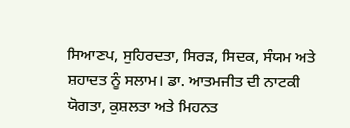ਸਿਆਣਪ, ਸੁਹਿਰਦਤਾ, ਸਿਰੜ, ਸਿਦਕ, ਸੰਯਮ ਅਤੇ ਸ਼ਹਾਦਤ ਨੂੰ ਸਲਾਮ। ਡਾ. ਆਤਮਜੀਤ ਦੀ ਨਾਟਕੀ ਯੋਗਤਾ, ਕੁਸ਼ਲਤਾ ਅਤੇ ਮਿਹਨਤ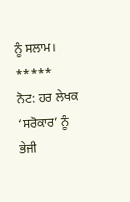ਨੂੰ ਸਲਾਮ।
*****
ਨੋਟ: ਹਰ ਲੇਖਕ ‘ਸਰੋਕਾਰ’ ਨੂੰ ਭੇਜੀ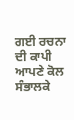ਗਈ ਰਚਨਾ ਦੀ ਕਾਪੀ ਆਪਣੇ ਕੋਲ ਸੰਭਾਲਕੇ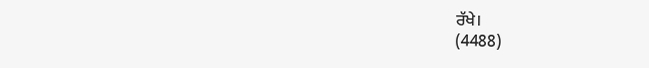ਰੱਖੇ।
(4488)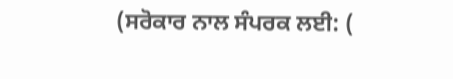(ਸਰੋਕਾਰ ਨਾਲ ਸੰਪਰਕ ਲਈ: (